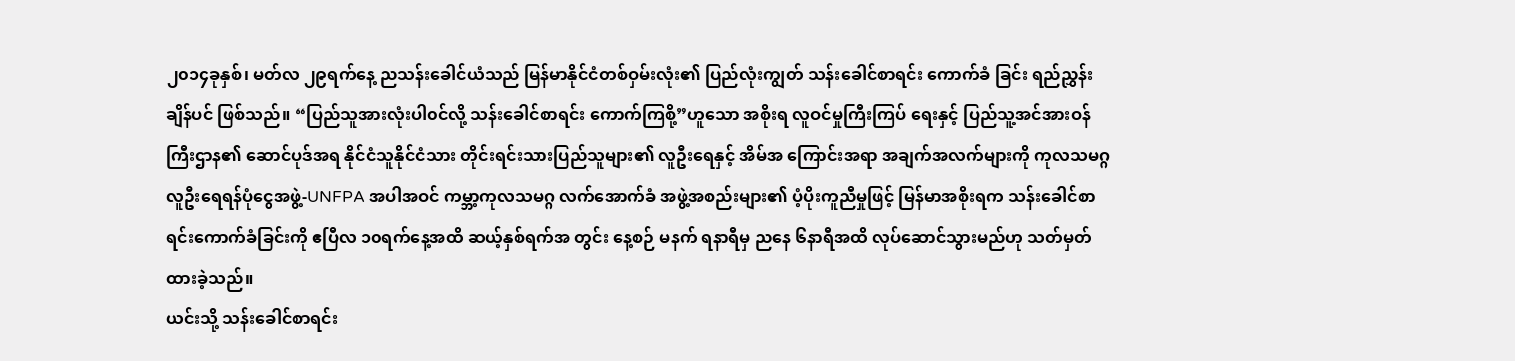၂၀၁၄ခုနှစ်၊ မတ်လ ၂၉ရက်နေ့ ညသန်းခေါင်ယံသည် မြန်မာနိုင်ငံတစ်ဝှမ်းလုံး၏ ပြည်လုံးကျွတ် သန်းခေါင်စာရင်း ကောက်ခံ ခြင်း ရည်ညွှန်းချိန်ပင် ဖြစ်သည်။ “ပြည်သူအားလုံးပါ၀င်လို့ သန်းခေါင်စာရင်း ကောက်ကြစို့”ဟူသော အစိုးရ လူဝင်မှုကြီးကြပ် ရေးနှင့် ပြည်သူ့အင်အားဝန်ကြီးဌာန၏ ဆောင်ပုဒ်အရ နိုင်ငံသူနိုင်ငံသား တိုင်းရင်းသားပြည်သူများ၏ လူဦးရေနှင့် အိမ်အ ကြောင်းအရာ အချက်အလက်များကို ကုလသမဂ္ဂလူဦးရေရန်ပုံငွေအဖွဲ့-UNFPA အပါအဝင် ကမ္ဘာ့ကုလသမဂ္ဂ လက်အောက်ခံ အဖွဲ့အစည်းများ၏ ပံ့ပိုးကူညီမှုဖြင့် မြန်မာအစိုးရက သန်းခေါင်စာရင်းကောက်ခံခြင်းကို ဧပြီလ ၁၀ရက်နေ့အထိ ဆယ့်နှစ်ရက်အ တွင်း နေ့စဉ် မနက် ရနာရီမှ ညနေ ၆နာရီအထိ လုပ်ဆောင်သွားမည်ဟု သတ်မှတ်ထားခဲ့သည်။
ယင်းသို့ သန်းခေါင်စာရင်း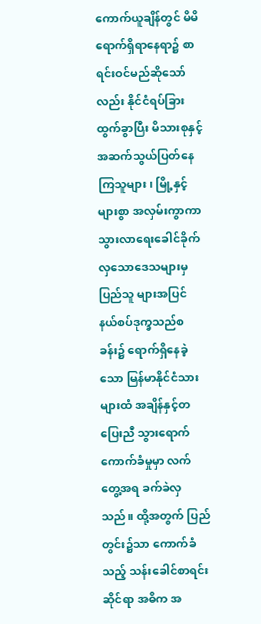ကောက်ယူချိန်တွင် မိမိရောက်ရှိရာနေရာ၌ စာရင်းဝင်မည်ဆိုသော်လည်း နိုင်ငံရပ်ခြားထွက်ခွာပြီး မိသားစုနှင့် အဆက်သွယ်ပြတ်နေကြသူများ၊ မြို့နှင့်များစွာ အလှမ်းကွာကာ သွားလာရေးခေါင်ခိုက်လှသောဒေသများမှ ပြည်သူ များအပြင် နယ်စပ်ဒုက္ခသည်စခန်း၌ ရောက်ရှိနေခဲ့သော မြန်မာနိုင်ငံသားများထံ အချိန်နှင့်တပြေးညီ သွားရောက်ကောက်ခံမှုမှာ လက်တွေ့အရ ခက်ခဲလှသည်။ ထို့အတွက် ပြည်တွင်း၌သာ ကောက်ခံသည့် သန်းခေါင်စာရင်းဆိုင်ရာ အဓိက အ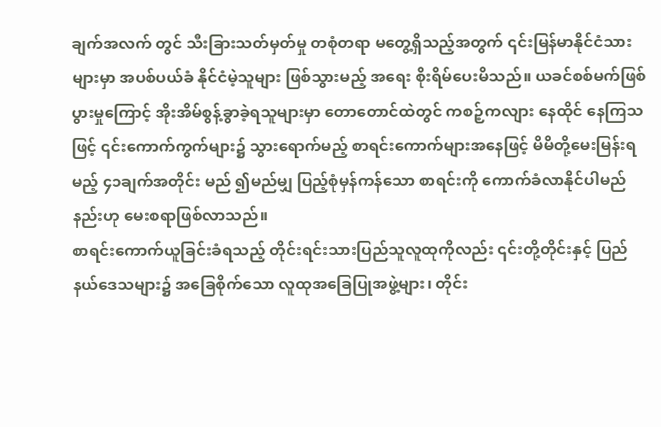ချက်အလက် တွင် သီးခြားသတ်မှတ်မှု တစုံတရာ မတွေ့ရှိသည့်အတွက် ၎င်းမြန်မာနိုင်ငံသားများမှာ အပစ်ပယ်ခံ နိုင်ငံမဲ့သူများ ဖြစ်သွားမည့် အရေး စိုးရိမ်ပေးမိသည်။ ယခင်စစ်မက်ဖြစ်ပွားမှုကြောင့် အိုးအိမ်စွန့်ခွာခဲ့ရသူများမှာ တောတောင်ထဲတွင် ကစဉ့်ကလျား နေထိုင် နေကြသဖြင့် ၎င်းကောက်ကွက်များ၌ သွားရောက်မည့် စာရင်းကောက်များအနေဖြင့် မိမိတို့မေးမြန်းရမည့် ၄၁ချက်အတိုင်း မည် ၍မည်မျှ ပြည့်စုံမှန်ကန်သော စာရင်းကို ကောက်ခံလာနိုင်ပါမည်နည်းဟု မေးစရာဖြစ်လာသည်။
စာရင်းကောက်ယူခြင်းခံရသည့် တိုင်းရင်းသားပြည်သူလူထုကိုလည်း ၎င်းတို့တိုင်းနှင့် ပြည်နယ်ဒေသများ၌ အခြေစိုက်သော လူထုအခြေပြုအဖွဲ့များ၊ တိုင်း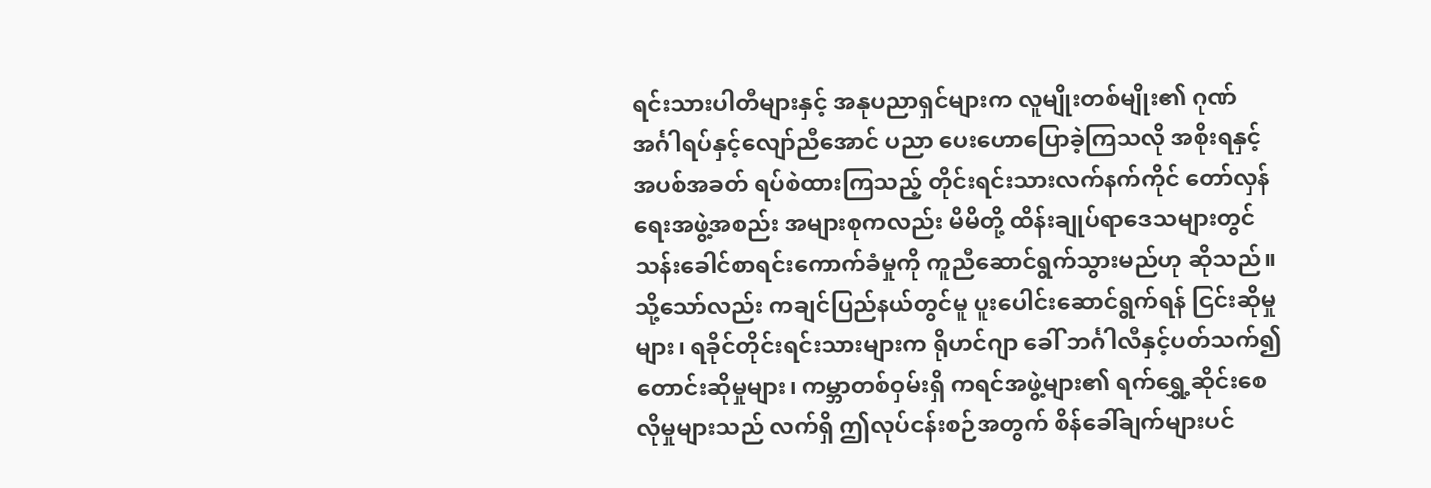ရင်းသားပါတီများနှင့် အနုပညာရှင်များက လူမျိုးတစ်မျိုး၏ ဂုဏ်အင်္ဂါရပ်နှင့်လျော်ညီအောင် ပညာ ပေးဟောပြောခဲ့ကြသလို အစိုးရနှင့် အပစ်အခတ် ရပ်စဲထားကြသည့် တိုင်းရင်းသားလက်နက်ကိုင် တော်လှန်ရေးအဖွဲ့အစည်း အများစုကလည်း မိမိတို့ ထိန်းချုပ်ရာဒေသများတွင် သန်းခေါင်စာရင်းကောက်ခံမှုကို ကူညီဆောင်ရွက်သွားမည်ဟု ဆိုသည်။ သို့သော်လည်း ကချင်ပြည်နယ်တွင်မူ ပူးပေါင်းဆောင်ရွက်ရန် ငြင်းဆိုမှုများ၊ ရခိုင်တိုင်းရင်းသားများက ရိုဟင်ဂျာ ခေါ် ဘင်္ဂါလီနှင့်ပတ်သက်၍ တောင်းဆိုမှုများ၊ ကမ္ဘာတစ်ဝှမ်းရှိ ကရင်အဖွဲ့များ၏ ရက်ရွှေ့ဆိုင်းစေလိုမှုများသည် လက်ရှိ ဤလုပ်ငန်းစဉ်အတွက် စိန်ခေါ်ချက်များပင်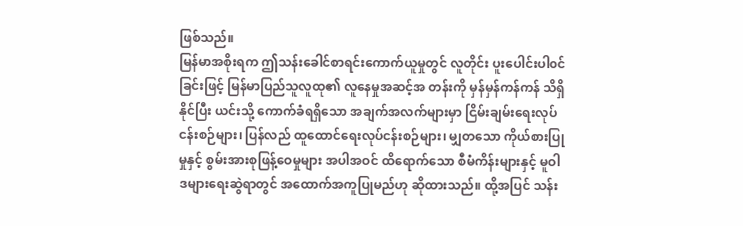ဖြစ်သည်။
မြန်မာအစိုးရက ဤသန်းခေါင်စာရင်းကောက်ယူမှုတွင် လူတိုင်း ပူးပေါင်းပါ၀င်ခြင်းဖြင့် မြန်မာပြည်သူလူထု၏ လူနေမှုအဆင့်အ တန်းကို မှန်မှန်ကန်ကန် သိရှိနိုင်ပြီး ယင်းသို့ ကောက်ခံရရှိသော အချက်အလက်များမှာ ငြိမ်းချမ်းရေးလုပ်ငန်းစဉ်များ၊ ပြန်လည် ထူထောင်ရေးလုပ်ငန်းစဉ်များ၊ မျှတသော ကိုယ်စားပြုမှုနှင့် စွမ်းအားစုဖြန့်ဝေမှုများ အပါအဝင် ထိရောက်သော စီမံကိန်းများနှင့် မူဝါဒများရေးဆွဲရာတွင် အထောက်အကူပြုမည်ဟု ဆိုထားသည်။ ထို့အပြင် သန်း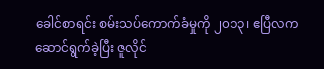ခေါင်စာရင်း စမ်းသပ်ကောက်ခံမှုကို ၂၀၁၃၊ ဧပြီလက ဆောင်ရွက်ခဲ့ပြီး ဇူလိုင်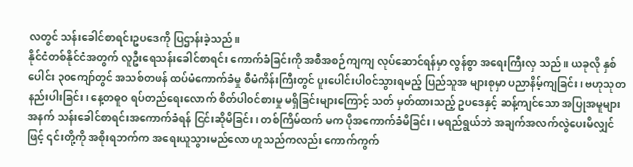လတွင် သန်းခေါင်စာရင်းဥပဒေကို ပြဌာန်းခဲ့သည်။
နိုင်ငံတစ်နိုင်ငံအတွက် လူဦးရေသန်းခေါင်စာရင်း ကောက်ခံခြင်းကို အစီအစဉ်ကျကျ လုပ်ဆောင်ရန်မှာ လွန်စွာ အရေးကြီးလှ သည်။ ယခုလို နှစ်ပေါင်း ၃၀ကျော်တွင် အသစ်တဖန် ထပ်မံကောက်ခံမှု စီမံကိန်းကြီးတွင် ပူးပေါင်းပါ၀င်သွားရမည့် ပြည်သူအ များစုမှာ ပညာနိမ့်ကျခြင်း၊ ဗဟုသုတနည်းပါးခြင်း၊ နေ့တဓူဝ ရပ်တည်ရေးလောက် စိတ်ပါ၀င်စားမှု မရှိခြင်းများကြောင့် သတ် မှတ်ထားသည့် ဥပဒေနှင့် ဆန့်ကျင်သော အပြုအမူများအနက် သန်းခေါင်စာရင်းအကောက်ခံရန် ငြင်းဆိုမိခြင်း၊ တစ်ကြိမ်ထက် မက ပိုအကောက်ခံမိခြင်း၊ မရည်ရွယ်ဘဲ အချက်အလက်လွဲပေးမိလျှင်ဖြင့် ၎င်းတို့ကို အစိုးရဘက်က အရေးယူသွားမည်လော ဟူသည်ကလည်း ကောက်ကွက်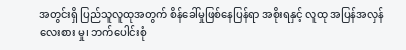အတွင်းရှိ ပြည်သူလူထုအတွက် စိန်ခေါ်မှုဖြစ်နေပြန်ရာ အစိုးရနှင့် လူထု အပြန်အလှန် လေးစား မှု၊ ဘက်ပေါင်းစုံ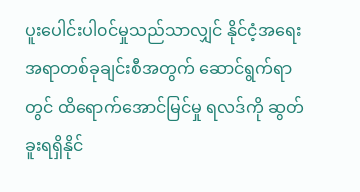ပူးပေါင်းပါ၀င်မှုသည်သာလျှင် နိုင်ငံ့အရေးအရာတစ်ခုချင်းစီအတွက် ဆောင်ရွက်ရာတွင် ထိရောက်အောင်မြင်မှု ရလဒ်ကို ဆွတ်ခူးရရှိနိုင်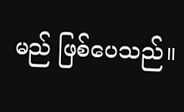မည် ဖြစ်ပေသည်။